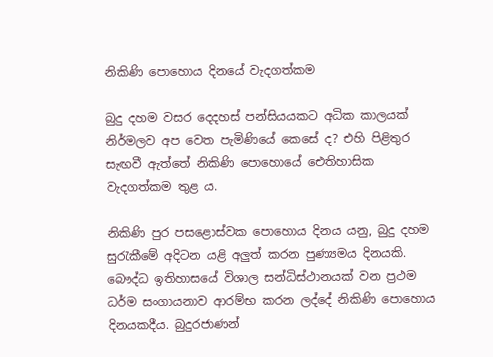නිකිණි පොහොය දිනයේ වැදගත්කම

බුදු දහම වසර දෙදහස් පන්සියයකට අධික කාලයක් නිර්මලව අප වෙත පැමිණියේ කෙසේ ද? එහි පිළිතුර සැඟවී ඇත්තේ නිකිණි පොහොයේ ඓතිහාසික වැදගත්කම තුළ ය.

නිකිණි පුර පසළොස්වක පොහොය දිනය යනු, බුදු දහම සුරැකීමේ අදිටන යළි අලුත් කරන පුණ්‍යමය දිනයකි. බෞද්ධ ඉතිහාසයේ විශාල සන්ධිස්ථානයක් වන ප්‍රථම ධර්ම සංගායනාව ආරම්භ කරන ලද්දේ නිකිණි පොහොය දිනයකදීය. බුදුරජාණන්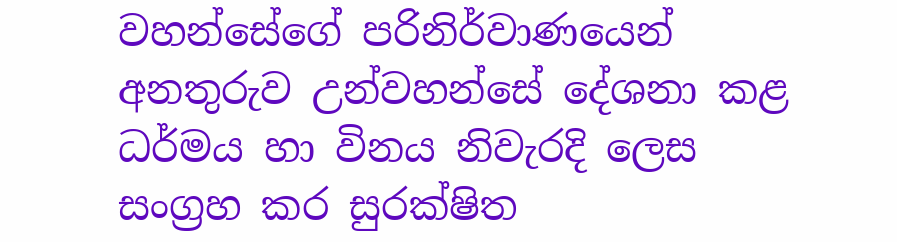වහන්සේගේ පරිනිර්වාණයෙන් අනතුරුව උන්වහන්සේ දේශනා කළ ධර්මය හා විනය නිවැරදි ලෙස සංග්‍රහ කර සුරක්ෂිත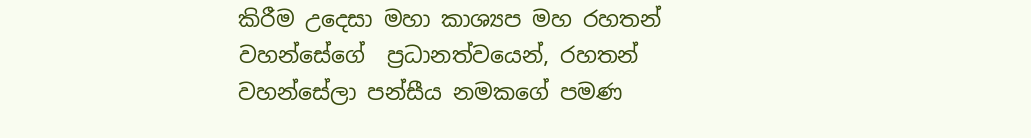කිරීම උදෙසා මහා කාශ්‍යප මහ රහතන් වහන්සේගේ  ප්‍රධානත්වයෙන්, රහතන් වහන්සේලා පන්සීය නමකගේ පමණ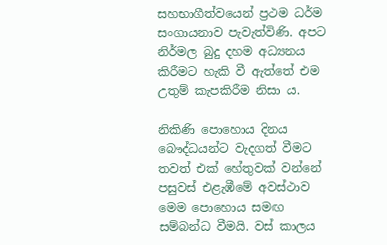සහභාගීත්වයෙන් ප්‍රථම ධර්ම සංගායනාව පැවැත්විණි. අපට නිර්මල බුදු දහම අධ්‍යනය කිරීමට හැකි වී ඇත්තේ එම උතුම් කැපකිරීම නිසා ය.

නිකිණි පොහොය දිනය බෞද්ධයන්ට වැදගත් වීමට තවත් එක් හේතුවක් වන්නේ පසුවස් එළැඹීමේ අවස්ථාව මෙම පොහොය සමඟ සම්බන්ධ වීමයි. වස් කාලය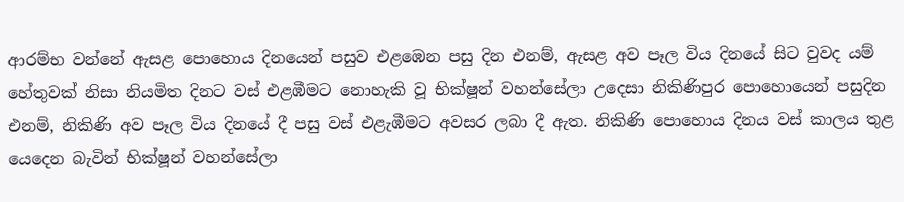ආරම්භ වන්නේ ඇසළ පොහොය දිනයෙන් පසුව එළඹෙන පසු දින එනම්, ඇසළ අව පෑල විය දිනයේ සිට වුවද යම් හේතුවක් නිසා නියමිත දිනට වස් එළඹීමට නොහැකි වූ භික්ෂූන් වහන්සේලා උදෙසා නිකිණිපුර පොහොයෙන් පසුදින එනම්, නිකිණි අව පෑල විය දිනයේ දී පසු වස් එළැඹීමට අවසර ලබා දී ඇත. නිකිණි පොහොය දිනය වස් කාලය තුළ යෙදෙන බැවින් භික්ෂූන් වහන්සේලා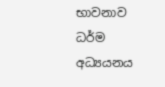භාවනාව ධර්ම අධ්‍යයනය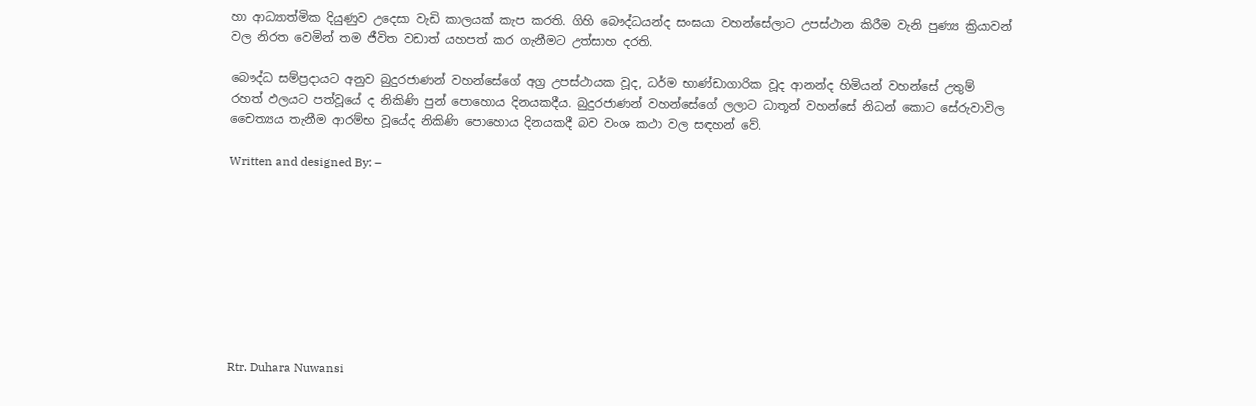හා ආධ්‍යාත්මික දියුණුව උදෙසා වැඩි කාලයක් කැප කරති. ගිහි බෞද්ධයන්ද සංඝයා වහන්සේලාට උපස්ථාන කිරීම වැනි පුණ්‍ය ක්‍රියාවන් වල නිරත වෙමින් තම ජීවිත වඩාත් යහපත් කර ගැනීමට උත්සාහ දරති.

බෞද්ධ සම්ප්‍රදායට අනුව බුදුරජාණන් වහන්සේගේ අග්‍ර උපස්ථායක වූද, ධර්ම භාණ්ඩාගාරික වූද ආනන්ද හිමියන් වහන්සේ උතුම් රහත් ඵලයට පත්වූයේ ද නිකිණි පුන් පොහොය දිනයකදීය. බුදුරජාණන් වහන්සේගේ ලලාට ධාතූන් වහන්සේ නිධන් කොට සේරුවාවිල චෛත්‍යය තැනීම ආරම්භ වූයේද නිකිණි පොහොය දිනයකදී බව වංශ කථා වල සඳහන් වේ.

Written and designed By: –









Rtr. Duhara Nuwansi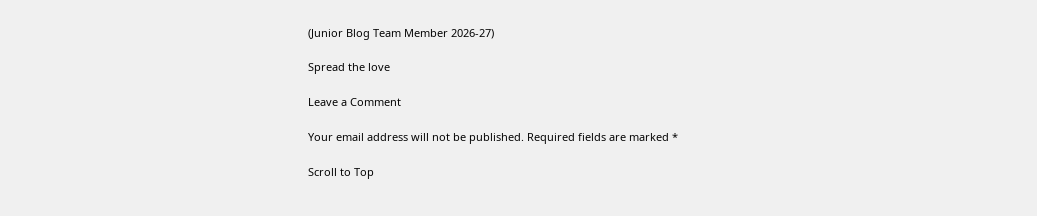(Junior Blog Team Member 2026-27)

Spread the love

Leave a Comment

Your email address will not be published. Required fields are marked *

Scroll to Top